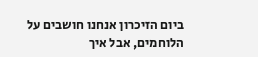ביום הזיכרון אנחנו חושבים על הלוחמים, אבל איך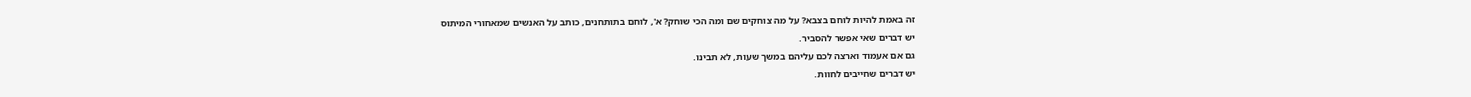זה באמת להיות לוחם בצבא? על מה צוחקים שם ומה הכי שוחק? א', לוחם בתותחנים, כותב על האנשים שמאחורי המיתוס
יש דברים שאי אפשר להסביר.
גם אם אעמוד וארצה לכם עליהם במשך שעות, לא תבינו.
יש דברים שחייבים לחוות.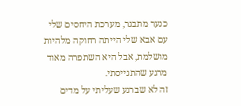כנער מתבגר, מערכת היחסים שלי עם אבא שלי הייתה רחוקה מלהיות מושלמת, אבל היא השתפרה מאוד מרגע שהתגייסתי.
זה לא שברגע שעליתי על מדים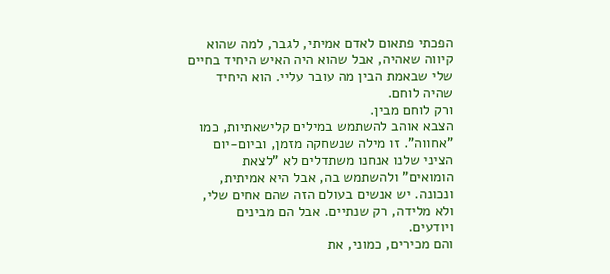הפכתי פתאום לאדם אמיתי, לגבר, למה שהוא קיווה שאהיה, אבל שהוא היה האיש היחיד בחיים שלי שבאמת הבין מה עובר עליי. הוא היחיד שהיה לוחם.
ורק לוחם מבין.
הצבא אוהב להשתמש במילים קלישאתיות, כמו "אחווה". זו מילה שנשחקה מזמן, וביום-יום הציני שלנו אנחנו משתדלים לא "לצאת הומואים" ולהשתמש בה, אבל היא אמיתית, ונכונה. יש אנשים בעולם הזה שהם אחים שלי, ולא מלידה, רק שנתיים. אבל הם מבינים ויודעים.
והם מכירים, כמוני, את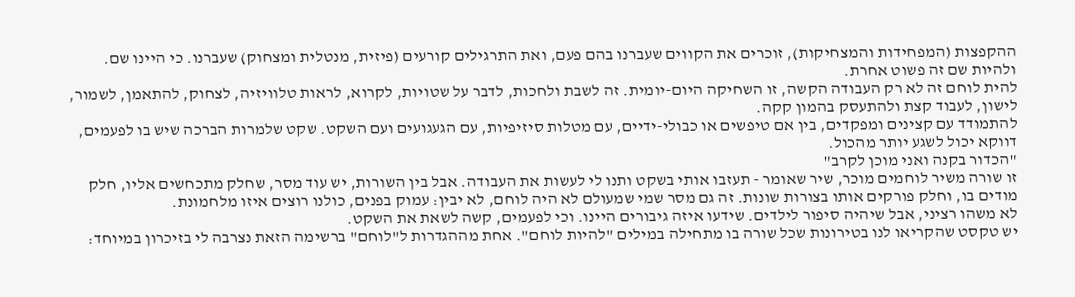ההקפצות (המפחידות והמצחיקות), זוכרים את הקווים שעברנו בהם פעם, ואת התרגילים קורעים (פיזית, מנטלית ומצחוק) שעברנו. כי היינו שם.
ולהיות שם זה פשוט אחרת.
להית לוחם זה לא רק העבודה הקשה, זו השחיקה היום-יומית. זה לשבת ולחכות, לדבר על שטויות, לקרוא, לראות טלוויזיה, לצחוק, להתאמן, לשמור, לישון, לעבוד קצת ולהתעסק בהמון קקה.
להתמודד עם קצינים ומפקדים, בין אם טיפשים או כבולי-ידיים, עם מטלות סיזיפיות, עם הגעגועים ועם השקט. שקט שלמרות הברכה שיש בו לפעמים, דווקא יכול לשגע יותר מהכול.
"הכדור בקנה ואני מוכן לקרב"
זו שורה משיר לוחמים מוכר, שיר שאומר - תעזבו אותי בשקט ותנו לי לעשות את העבודה. אבל בין השורות, יש עוד מסר, שחלק מתכחשים אליו, חלק מודים בו, וחלק פורקים אותו בצורות שונות. זה גם מסר שמי שמעולם לא היה לוחם, לא יבין: עמוק בפנים, כולנו רוצים איזו מלחמונת.
לא משהו רציני, אבל שיהיה סיפור לילדים. שידעו איזה גיבורים היינו. וכי לפעמים, קשה לשאת את השקט.
יש טקסט שהקריאו לנו בטירונות שכל שורה בו מתחילה במילים "להיות לוחם". אחת מההגדרות ל"לוחם" ברשימה הזאת נצרבה לי בזיכרון במיוחד: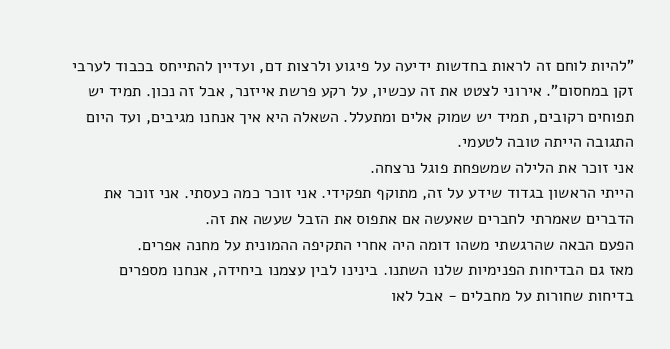"להיות לוחם זה לראות בחדשות ידיעה על פיגוע ולרצות דם, ועדיין להתייחס בכבוד לערבי זקן במחסום". אירוני לצטט את זה עכשיו, על רקע פרשת אייזנר, אבל זה נכון. תמיד יש תפוחים רקובים, תמיד יש שמוק אלים ומתעלל. השאלה היא איך אנחנו מגיבים, ועד היום התגובה הייתה טובה לטעמי.
אני זוכר את הלילה שמשפחת פוגל נרצחה.
הייתי הראשון בגדוד שידע על זה, מתוקף תפקידי. אני זוכר כמה כעסתי. אני זוכר את הדברים שאמרתי לחברים שאעשה אם אתפוס את הזבל שעשה את זה.
הפעם הבאה שהרגשתי משהו דומה היה אחרי התקיפה ההמונית על מחנה אפרים.
מאז גם הבדיחות הפנימיות שלנו השתנו. בינינו לבין עצמנו ביחידה, אנחנו מספרים בדיחות שחורות על מחבלים - אבל לאו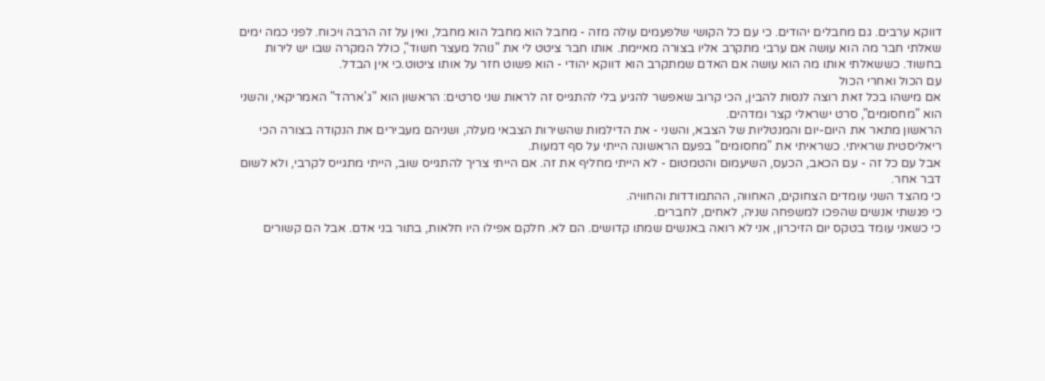דווקא ערבים. גם מחבלים יהודים. כי עם כל הקושי שלפעמים עולה מזה - מחבל הוא מחבל הוא מחבל, ואין על זה הרבה ויכוח. לפני כמה ימים שאלתי חבר מה הוא עושה אם ערבי מתקרב אליו בצורה מאיימת. אותו חבר ציטט לי את "נוהל מעצר חשוד", כולל המקרה שבו יש לירות בחשוד. כששאלתי אותו מה הוא עושה אם האדם שמתקרב הוא דווקא יהודי - הוא פשוט חזר על אותו ציטוט.כי אין הבדל.
עם הכול ואחרי הכול
אם מישהו בכל זאת רוצה לנסות להבין, הכי קרוב שאפשר להגיע בלי להתגייס זה לראות שני סרטים: הראשון הוא "ג'ארהד" האמריקאי, והשני הוא "מחסומים", סרט ישראלי קצר ומדהים.
הראשון מתאר את היום-יום והמנטליות של הצבא, והשני - את הדילמות שהשירות הצבאי מעלה, ושניהם מעבירים את הנקודה בצורה הכי ריאליסטית שראיתי. כשראיתי את "מחסומים" בפעם הראשונה הייתי על סף דמעות.
אבל עם כל זה - עם הכאב, הכעס, השיעמום והטמטום - לא הייתי מחליף את זה. אם הייתי צריך להתגייס שוב, הייתי מתגייס לקרבי, ולא לשום דבר אחר.
כי מהצד השני עומדים הצחוקים, האחווה, ההתמודדות והחוויה.
כי פגשתי אנשים שהפכו למשפחה שניה, לאחים, לחברים.
כי כשאני עומד בטקס יום הזיכרון, אני לא רואה באנשים שמתו קדושים. הם לא. חלקם אפילו היו חלאות, בתור בני אדם. אבל הם קשורים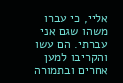אליי, כי עברו משהו שגם אני עברתי. הם עשו והקריבו למען אחרים ובתמורה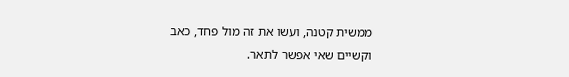ממשית קטנה, ועשו את זה מול פחד, כאב וקשיים שאי אפשר לתאר.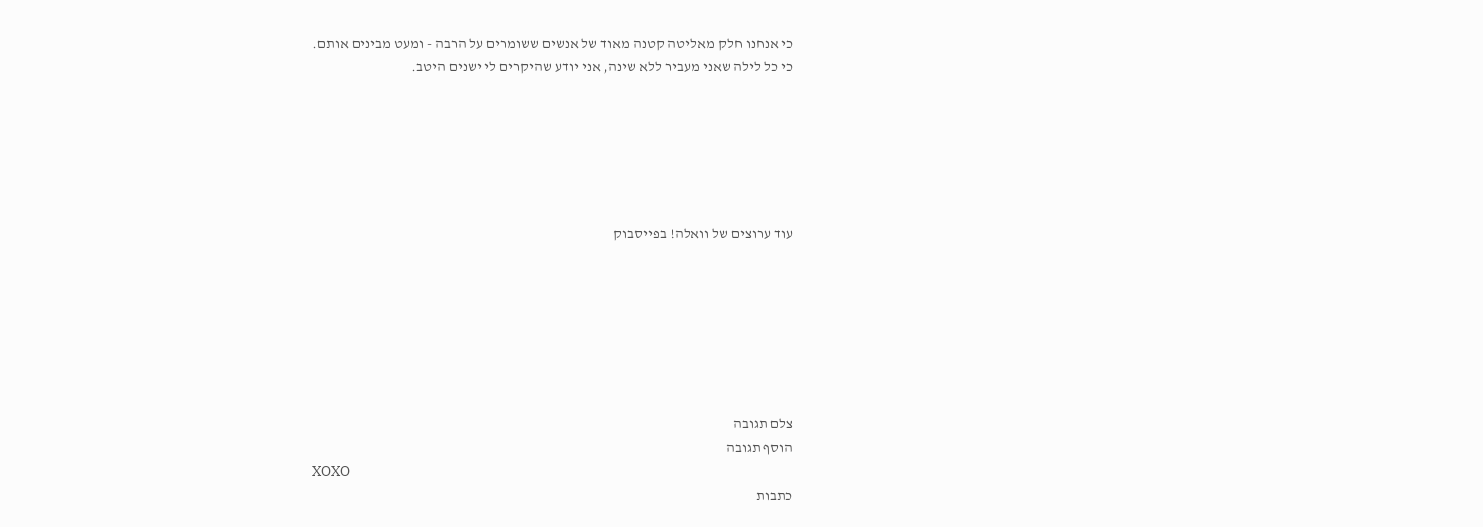כי אנחנו חלק מאליטה קטנה מאוד של אנשים ששומרים על הרבה - ומעט מבינים אותם.
כי כל לילה שאני מעביר ללא שינה, אני יודע שהיקרים לי ישנים היטב.






עוד ערוצים של וואלה! בפייסבוק







צלם תגובה
הוסף תגובה
XOXO
כתבות